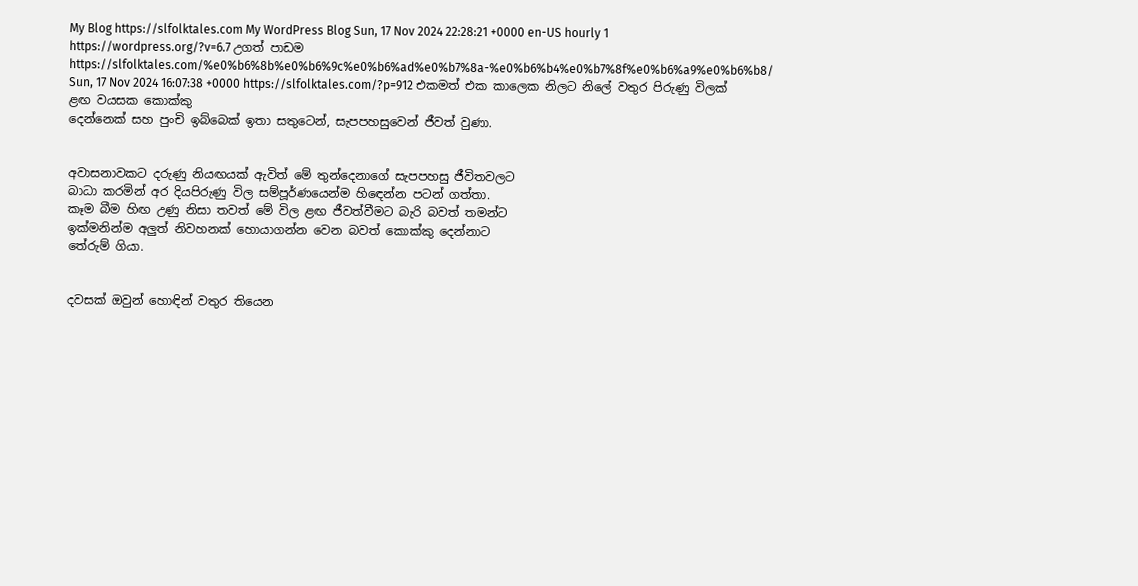My Blog https://slfolktales.com My WordPress Blog Sun, 17 Nov 2024 22:28:21 +0000 en-US hourly 1 https://wordpress.org/?v=6.7 උගත් පාඩම https://slfolktales.com/%e0%b6%8b%e0%b6%9c%e0%b6%ad%e0%b7%8a-%e0%b6%b4%e0%b7%8f%e0%b6%a9%e0%b6%b8/ Sun, 17 Nov 2024 16:07:38 +0000 https://slfolktales.com/?p=912 එකමත් එක කාලෙක නිලට නිලේ වතුර පිරුණු විලක් ළඟ වයසක කොක්කු
දෙන්නෙක් සහ පුංචි ඉබ්බෙක් ඉතා සතුටෙන්, සැපපහසුවෙන් ජීවත් වුණා.


අවාසනාවකට දරුණු නියඟයක් ඇවිත් මේ තුන්දෙනාගේ සැපපහසු ජීවිතවලට
බාධා කරමින් අර දියපිරුණු විල සම්පූර්ණයෙන්ම හිඳෙන්න පටන් ගත්තා.
කෑම බීම හිඟ උණු නිසා තවත් මේ විල ළඟ ජීවත්වීමට බැරි බවත් තමන්ට
ඉක්මනින්ම අලුත් නිවහනක් හොයාගන්න වෙන බවත් කොක්කු දෙන්නාට
තේරුම් ගියා.


දවසක් ඔවුන් හොඳින් වතුර තියෙන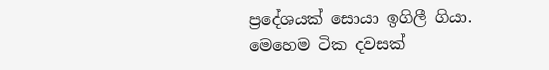ප්‍රදේශයක් සොයා ඉගිලී ගියා.
මෙහෙම ටික දවසක්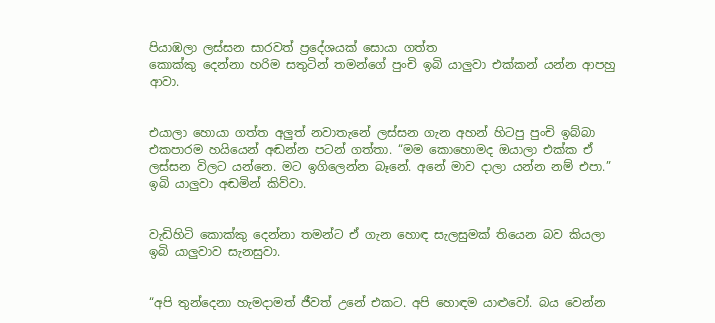පියාඹලා ලස්සන සාරවත් ප්‍රදේශයක් සොයා ගත්ත
කොක්කු දෙන්නා හරිම සතුටින් තමන්ගේ පුංචි ඉබි යාලුවා එක්කන් යන්න ආපහු
ආවා.


එයාලා හොයා ගත්ත අලුත් නවාතැනේ ලස්සන ගැන අහන් හිටපු පුංචි ඉබ්බා
එකපාරම හයියෙන් අඬන්න පටන් ගත්තා. “මම කොහොමද ඔයාලා එක්ක ඒ
ලස්සන විලට යන්නෙ. මට ඉගිලෙන්න බෑනේ. අනේ මාව දාලා යන්න නම් එපා.”
ඉබි යාලුවා අඬමින් කිව්වා.


වැඩිහිටි කොක්කු දෙන්නා තමන්ට ඒ ගැන හොඳ සැලසුමක් තියෙන බව කියලා
ඉබි යාලුවාව සැනසුවා.


“අපි තුන්දෙනා හැමදාමත් ජීවත් උනේ එකට. අපි හොඳම යාළුවෝ. බය වෙන්න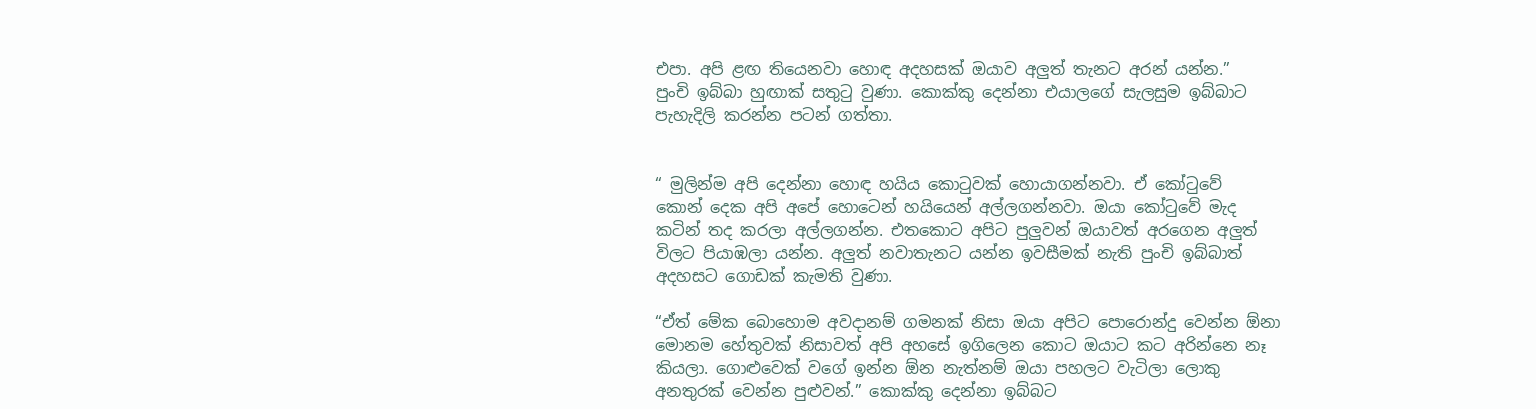එපා. අපි ළඟ තියෙනවා හොඳ අදහසක් ඔයාව අලුත් තැනට අරන් යන්න.”
පුංචි ඉබ්බා හුඟාක් සතුටු වුණා. කොක්කු දෙන්නා එයාලගේ සැලසුම ඉබ්බාට
පැහැදිලි කරන්න පටන් ගත්තා.


“ මුලින්ම අපි දෙන්නා හොඳ හයිය කොටුවක් හොයාගන්නවා. ඒ කෝටුවේ
කොන් දෙක අපි අපේ හොටෙන් හයියෙන් අල්ලගන්නවා. ඔයා කෝටුවේ මැද
කටින් තද කරලා අල්ලගන්න. එතකොට අපිට පුලුවන් ඔයාවත් අරගෙන අලුත්
විලට පියාඹලා යන්න. අලුත් නවාතැනට යන්න ඉවසීමක් නැති පුංචි ඉබ්බාත්
අදහසට ගොඩක් කැමති වුණා.

“ඒත් මේක බොහොම අවදානම් ගමනක් නිසා ඔයා අපිට පොරොන්දු වෙන්න ඕනා
මොනම හේතුවක් නිසාවත් අපි අහසේ ඉගිලෙන කොට ඔයාට කට අරින්නෙ නෑ
කියලා. ගොළුවෙක් වගේ ඉන්න ඕන නැත්නම් ඔයා පහලට වැටිලා ලොකු
අනතුරක් වෙන්න පුළුවන්.” කොක්කු දෙන්නා ඉබ්බට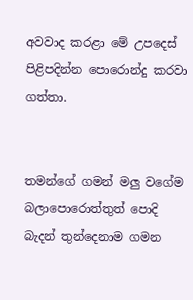අවවාද කරළා මේ උපදෙස්
පිළිපදින්න පොරොන්දු කරවා ගත්තා.


තමන්ගේ ගමන් මලු වගේම බලාපොරොත්තුත් පොදි බැදන් තුන්දෙනාම ගමන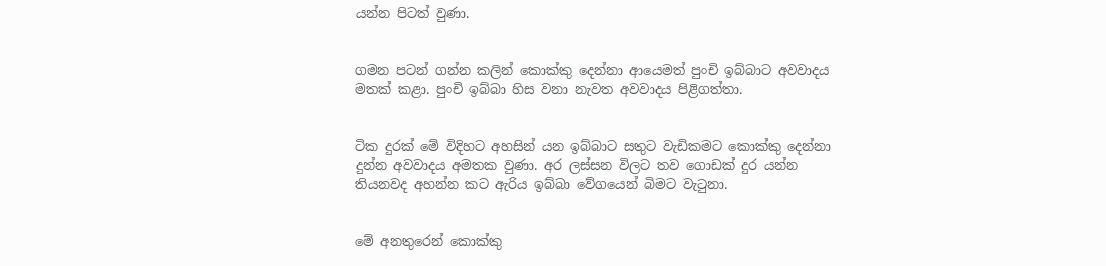යන්න පිටත් වුණා.


ගමන පටන් ගන්න කලින් කොක්කු දෙන්නා ආයෙමත් පුංචි ඉබ්බාට අවවාදය
මතක් කළා. පුංචි ඉබ්බා හිස වනා නැවත අවවාදය පිළිගත්තා.


ටික දුරක් මේ විදිහට අහසින් යන ඉබ්බාට සතුට වැඩිකමට කොක්කු දෙන්නා
දුන්න අවවාදය අමතක වුණා. අර ලස්සන විලට තව ගොඩක් දුර යන්න
තියනවද අහන්න කට ඇරිය ඉබ්බා වේගයෙන් බිමට වැටුනා.


මේ අනතුරෙන් කොක්කු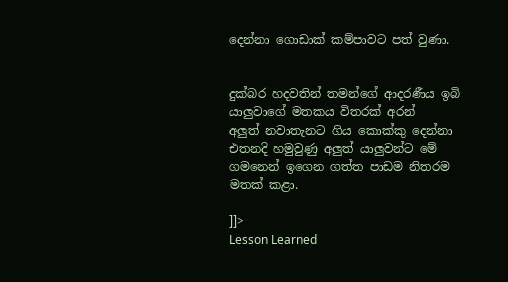දෙන්නා ගොඩාක් කම්පාවට පත් වුණා.


දුක්බර හදවතින් තමන්ගේ ආදරණීය ඉබි යාලුවාගේ මතකය විතරක් අරන්
අලුත් නවාතැනට ගිය කොක්කු දෙන්නා එතනදි හමුවුණු අලුත් යාලුවන්ට මේ
ගමනෙන් ඉගෙන ගත්ත පාඩම නිතරම මතක් කළා.

]]>
Lesson Learned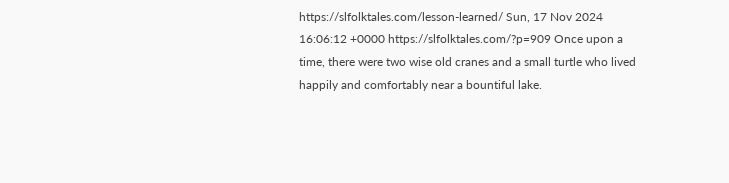https://slfolktales.com/lesson-learned/ Sun, 17 Nov 2024 16:06:12 +0000 https://slfolktales.com/?p=909 Once upon a time, there were two wise old cranes and a small turtle who lived
happily and comfortably near a bountiful lake.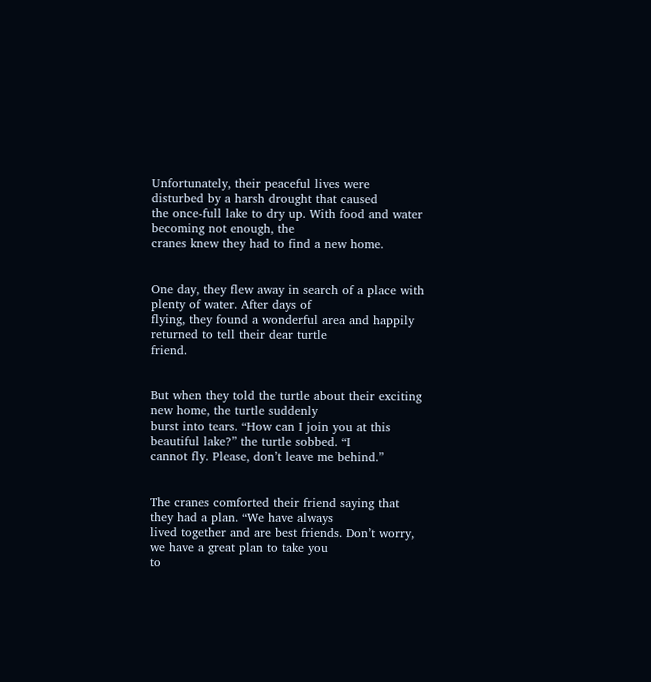Unfortunately, their peaceful lives were disturbed by a harsh drought that caused
the once-full lake to dry up. With food and water becoming not enough, the
cranes knew they had to find a new home.


One day, they flew away in search of a place with plenty of water. After days of
flying, they found a wonderful area and happily returned to tell their dear turtle
friend.


But when they told the turtle about their exciting new home, the turtle suddenly
burst into tears. “How can I join you at this beautiful lake?” the turtle sobbed. “I
cannot fly. Please, don’t leave me behind.”


The cranes comforted their friend saying that they had a plan. “We have always
lived together and are best friends. Don’t worry, we have a great plan to take you
to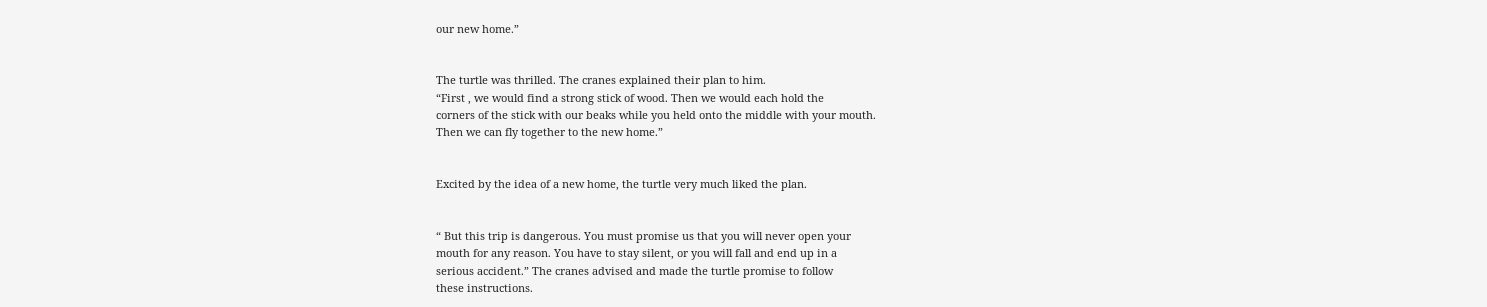our new home.”


The turtle was thrilled. The cranes explained their plan to him.
“First , we would find a strong stick of wood. Then we would each hold the
corners of the stick with our beaks while you held onto the middle with your mouth.
Then we can fly together to the new home.”


Excited by the idea of a new home, the turtle very much liked the plan.


“ But this trip is dangerous. You must promise us that you will never open your
mouth for any reason. You have to stay silent, or you will fall and end up in a
serious accident.” The cranes advised and made the turtle promise to follow
these instructions.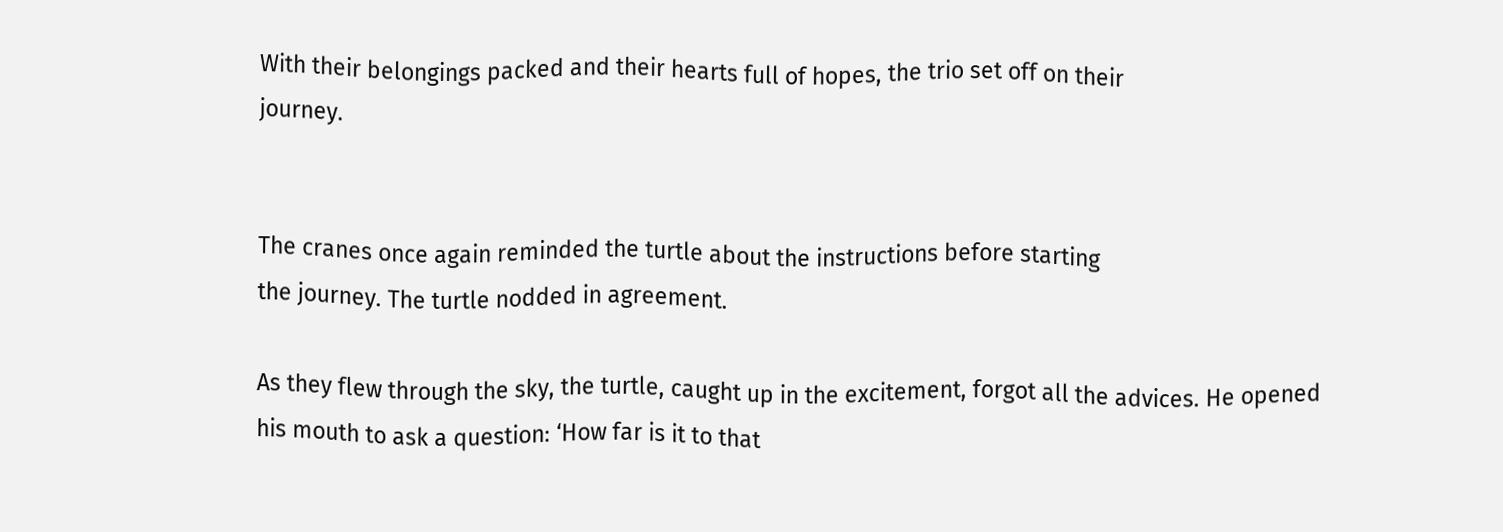With their belongings packed and their hearts full of hopes, the trio set off on their
journey.


The cranes once again reminded the turtle about the instructions before starting
the journey. The turtle nodded in agreement.

As they flew through the sky, the turtle, caught up in the excitement, forgot all the advices. He opened his mouth to ask a question: ‘How far is it to that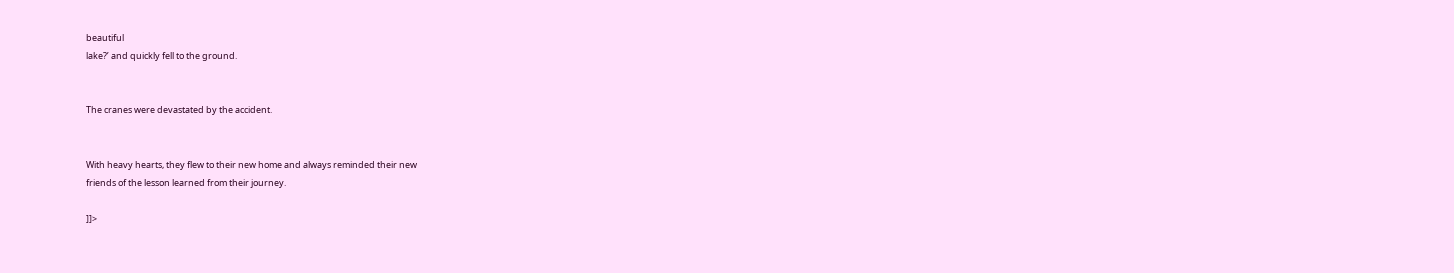beautiful
lake?’ and quickly fell to the ground.


The cranes were devastated by the accident.


With heavy hearts, they flew to their new home and always reminded their new
friends of the lesson learned from their journey.

]]>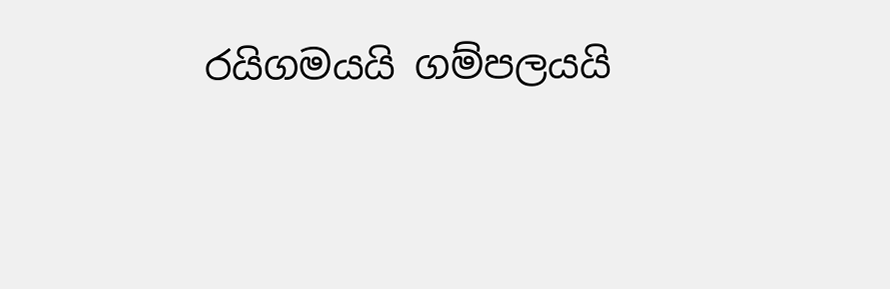රයිගමයයි ගම්පලයයි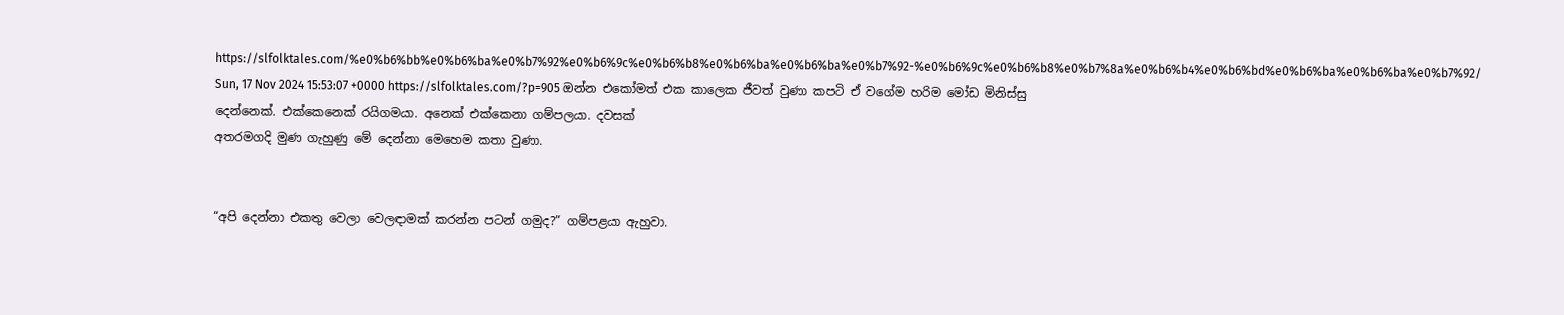https://slfolktales.com/%e0%b6%bb%e0%b6%ba%e0%b7%92%e0%b6%9c%e0%b6%b8%e0%b6%ba%e0%b6%ba%e0%b7%92-%e0%b6%9c%e0%b6%b8%e0%b7%8a%e0%b6%b4%e0%b6%bd%e0%b6%ba%e0%b6%ba%e0%b7%92/ Sun, 17 Nov 2024 15:53:07 +0000 https://slfolktales.com/?p=905 ඔන්න එකෝමත් එක කාලෙක ජීවත් වුණා කපටි ඒ වගේම හරිම මෝඩ මිනිස්සු
දෙන්නෙක්. එක්කෙනෙක් රයිගමයා. අනෙක් එක්කෙනා ගම්පලයා. දවසක්
අතරමගදි මුණ ගැහුණු මේ දෙන්නා මෙහෙම කතා වුණා.


“අපි දෙන්නා එකතු වෙලා වෙලඳාමක් කරන්න පටන් ගමුද?” ගම්පළයා ඇහුවා.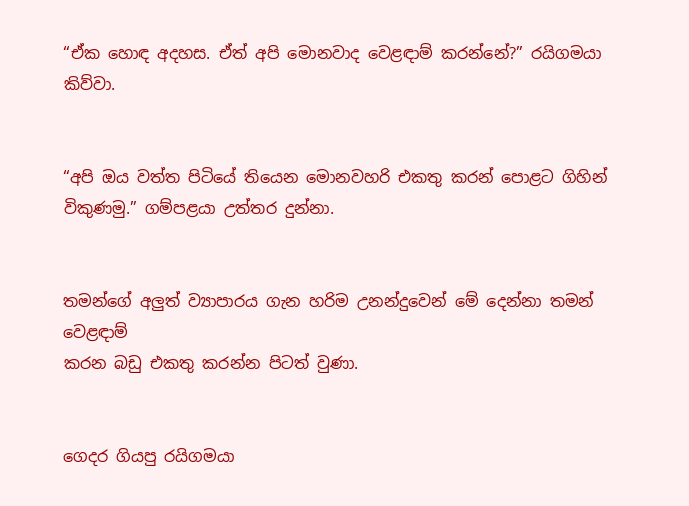“ඒක හොඳ අදහස. ඒත් අපි මොනවාද වෙළඳාම් කරන්නේ?” රයිගමයා කිව්වා.


“අපි ඔය වත්ත පිටියේ තියෙන මොනවහරි එකතු කරන් පොළට ගිහින්
විකුණමු.” ගම්පළයා උත්තර දුන්නා.


තමන්ගේ අලුත් ව්‍යාපාරය ගැන හරිම උනන්දුවෙන් මේ දෙන්නා තමන් වෙළඳාම්
කරන බඩු එකතු කරන්න පිටත් වුණා.


ගෙදර ගියපු රයිගමයා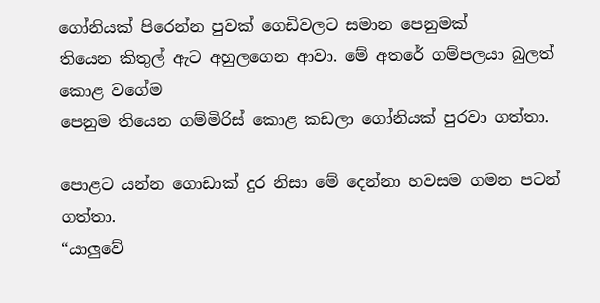ගෝනියක් පිරෙන්න පුවක් ගෙඩිවලට සමාන පෙනුමක්
තියෙන කිතුල් ඇට අහුලගෙන ආවා. මේ අතරේ ගම්පලයා බුලත් කොළ වගේම
පෙනුම තියෙන ගම්මිරිස් කොළ කඩලා ගෝනියක් පුරවා ගත්තා.

පොළට යන්න ගොඩාක් දුර නිසා මේ දෙන්නා හවසම ගමන පටන් ගත්තා.
“යාලුවේ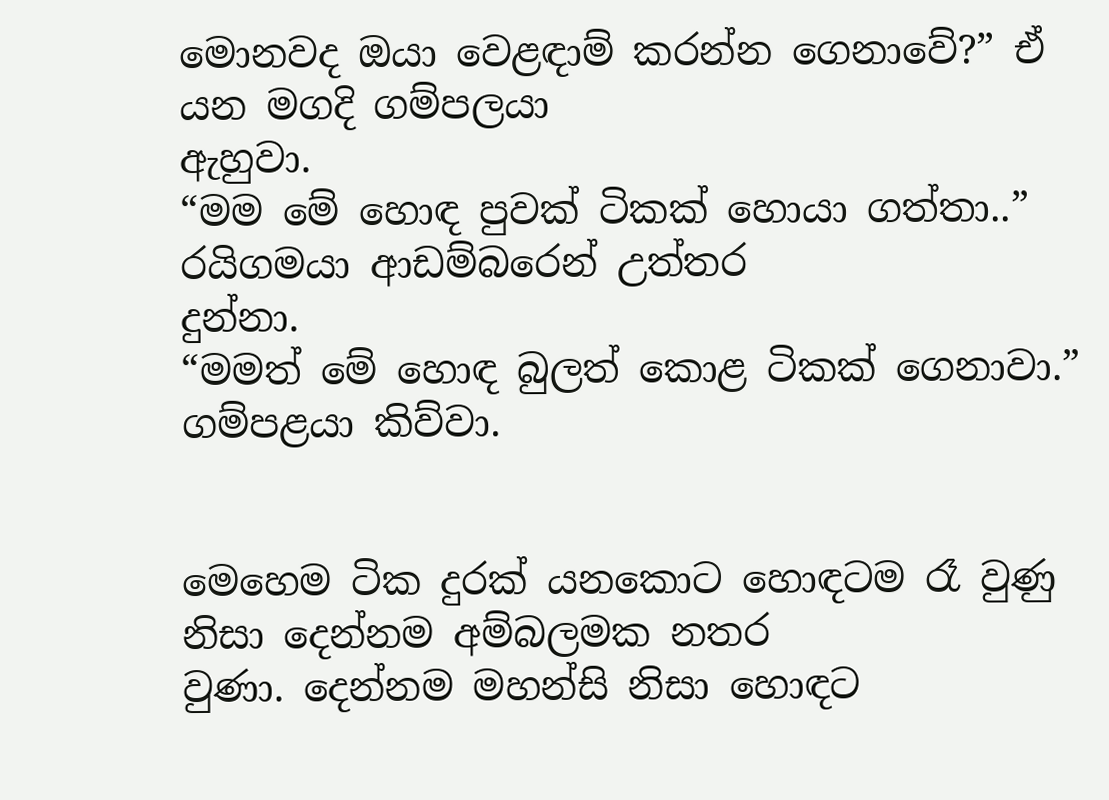මොනවද ඔයා වෙළඳාම් කරන්න ගෙනාවේ?” ඒ යන මගදි ගම්පලයා
ඇහුවා.
“මම මේ හොඳ පුවක් ටිකක් හොයා ගත්තා..” රයිගමයා ආඩම්බරෙන් උත්තර
දුන්නා.
“මමත් මේ හොඳ බුලත් කොළ ටිකක් ගෙනාවා.” ගම්පළයා කිව්වා.


මෙහෙම ටික දුරක් යනකොට හොඳටම රෑ වුණු නිසා දෙන්නම අම්බලමක නතර
වුණා. දෙන්නම මහන්සි නිසා හොඳට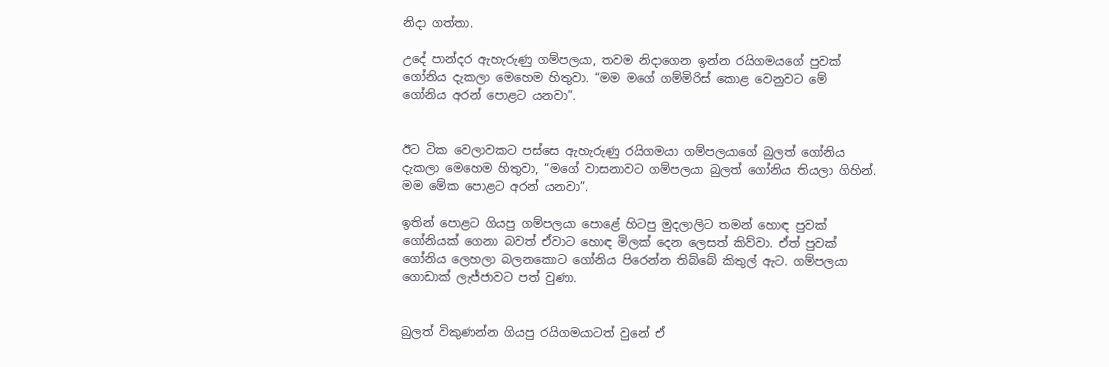නිදා ගත්තා.

උදේ පාන්දර ඇහැරුණු ගම්පලයා, තවම නිදාගෙන ඉන්න රයිගමයගේ පුවක්
ගෝනිය දැකලා මෙහෙම හිතුවා. “මම මගේ ගම්මිරිස් කොළ වෙනුවට මේ
ගෝනිය අරන් පොළට යනවා”.


ඊට ටික වෙලාවකට පස්සෙ ඇහැරුණු රයිගමයා ගම්පලයාගේ බුලත් ගෝනිය
දැකලා මෙහෙම හිතුවා, “මගේ වාසනාවට ගම්පලයා බුලත් ගෝනිය තියලා ගිහින්.
මම මේක පොළට අරන් යනවා”.

ඉතින් පොළට ගියපු ගම්පලයා පොළේ හිටපු මුදලාලිට තමන් හොඳ පුවක්
ගෝනියක් ගෙනා බවත් ඒවාට හොඳ මිලක් දෙන ලෙසත් කිව්වා. ඒත් පුවක්
ගෝනිය ලෙහලා බලනකොට ගෝනිය පිරෙන්න තිබ්බේ කිතුල් ඇට. ගම්පලයා
ගොඩාක් ලැජ්ජාවට පත් වුණා.


බුලත් විකුණන්න ගියපු රයිගමයාටත් වුනේ ඒ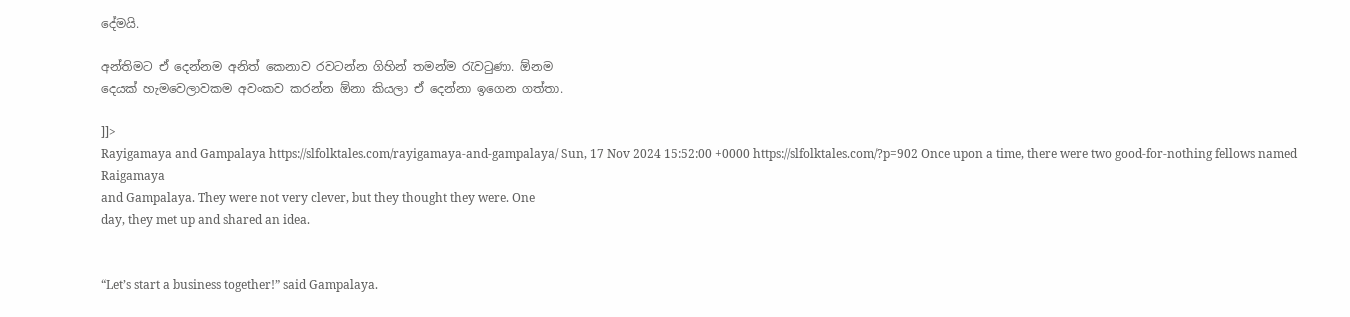දේමයි.

අන්තිමට ඒ දෙන්නම අනිත් කෙනාව රවටන්න ගිහින් තමන්ම රැවටුණා. ඕනම
දෙයක් හැමවෙලාවකම අවංකව කරන්න ඕනා කියලා ඒ දෙන්නා ඉගෙන ගත්තා.

]]>
Rayigamaya and Gampalaya https://slfolktales.com/rayigamaya-and-gampalaya/ Sun, 17 Nov 2024 15:52:00 +0000 https://slfolktales.com/?p=902 Once upon a time, there were two good-for-nothing fellows named Raigamaya
and Gampalaya. They were not very clever, but they thought they were. One
day, they met up and shared an idea.


“Let’s start a business together!” said Gampalaya.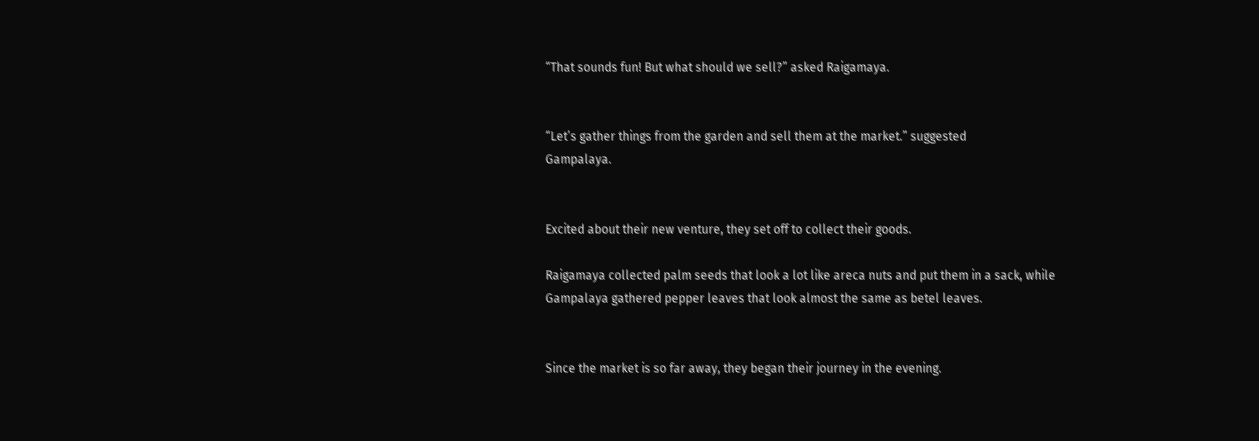“That sounds fun! But what should we sell?” asked Raigamaya.


“Let’s gather things from the garden and sell them at the market.” suggested
Gampalaya.


Excited about their new venture, they set off to collect their goods.

Raigamaya collected palm seeds that look a lot like areca nuts and put them in a sack, while
Gampalaya gathered pepper leaves that look almost the same as betel leaves.


Since the market is so far away, they began their journey in the evening.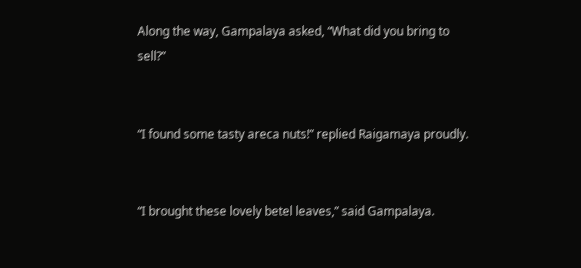Along the way, Gampalaya asked, “What did you bring to sell?”


“I found some tasty areca nuts!” replied Raigamaya proudly.


“I brought these lovely betel leaves,” said Gampalaya.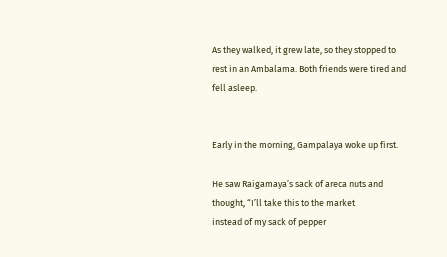As they walked, it grew late, so they stopped to rest in an Ambalama. Both friends were tired and
fell asleep.


Early in the morning, Gampalaya woke up first.

He saw Raigamaya’s sack of areca nuts and thought, “I’ll take this to the market
instead of my sack of pepper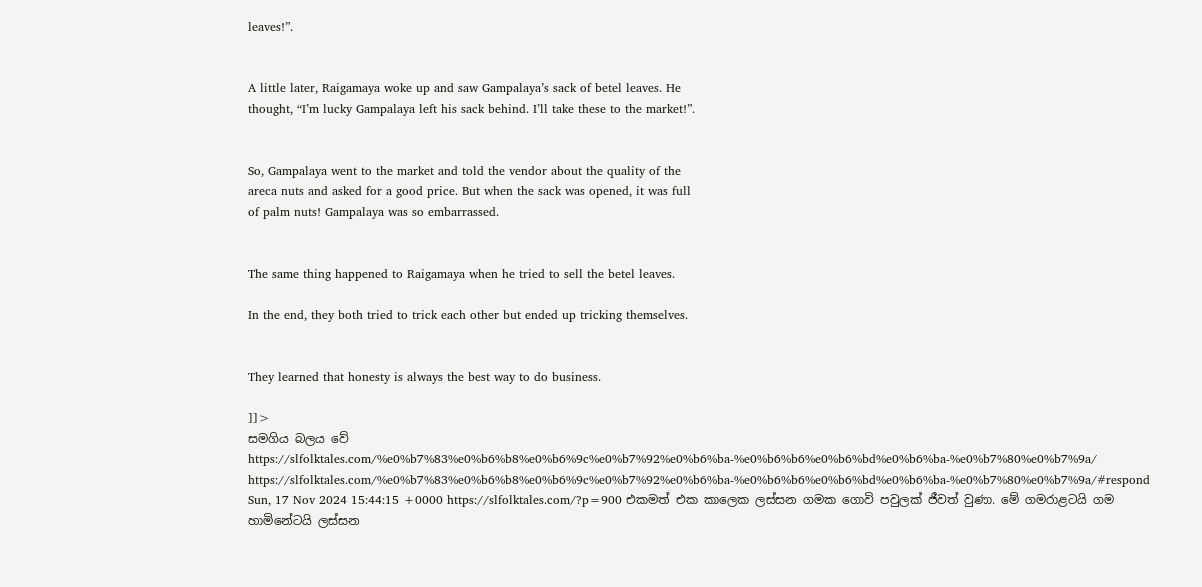leaves!”.


A little later, Raigamaya woke up and saw Gampalaya’s sack of betel leaves. He
thought, “I’m lucky Gampalaya left his sack behind. I’ll take these to the market!”.


So, Gampalaya went to the market and told the vendor about the quality of the
areca nuts and asked for a good price. But when the sack was opened, it was full
of palm nuts! Gampalaya was so embarrassed.


The same thing happened to Raigamaya when he tried to sell the betel leaves.

In the end, they both tried to trick each other but ended up tricking themselves.


They learned that honesty is always the best way to do business.

]]>
සමගිය බලය වේ https://slfolktales.com/%e0%b7%83%e0%b6%b8%e0%b6%9c%e0%b7%92%e0%b6%ba-%e0%b6%b6%e0%b6%bd%e0%b6%ba-%e0%b7%80%e0%b7%9a/ https://slfolktales.com/%e0%b7%83%e0%b6%b8%e0%b6%9c%e0%b7%92%e0%b6%ba-%e0%b6%b6%e0%b6%bd%e0%b6%ba-%e0%b7%80%e0%b7%9a/#respond Sun, 17 Nov 2024 15:44:15 +0000 https://slfolktales.com/?p=900 එකමත් එක කාලෙක ලස්සන ගමක ගොවි පවුලක් ජීවත් වුණා. මේ ගමරාළටයි ගම හාමිනේටයි ලස්සන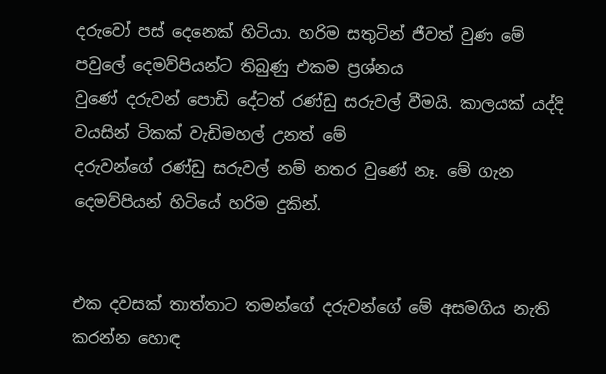දරුවෝ පස් දෙනෙක් හිටියා. හරිම සතුටින් ජීවත් වුණ මේ පවුලේ දෙමව්පියන්ට තිබුණු එකම ප්‍රශ්නය
වුණේ දරුවන් පොඩි දේටත් රණ්ඩු සරුවල් වීමයි. කාලයක් යද්දි වයසින් ටිකක් වැඩිමහල් උනත් මේ
දරුවන්ගේ රණ්ඩු සරුවල් නම් නතර වුණේ නෑ. මේ ගැන දෙමව්පියන් හිටියේ හරිම දුකින්.


එක දවසක් තාත්තාට තමන්ගේ දරුවන්ගේ මේ අසමගිය නැති කරන්න හොඳ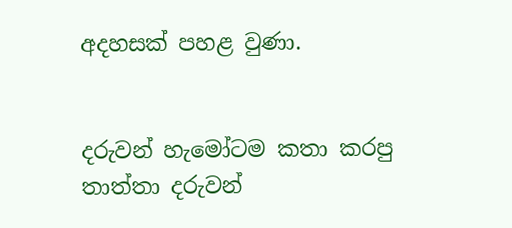අදහසක් පහළ වුණා.


දරුවන් හැමෝටම කතා කරපු තාත්තා දරුවන්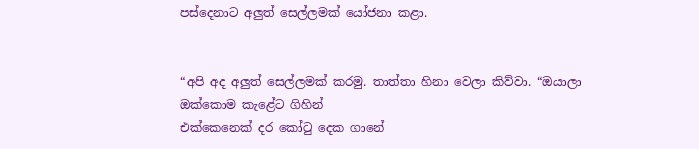පස්දෙනාට අලුත් සෙල්ලමක් යෝජනා කළා.


“අපි අද අලුත් සෙල්ලමක් කරමු. තාත්තා හිනා වෙලා කිව්වා. “ඔයාලා ඔක්කොම කැළේට ගිහින්
එක්කෙනෙක් දර කෝටු දෙක ගානේ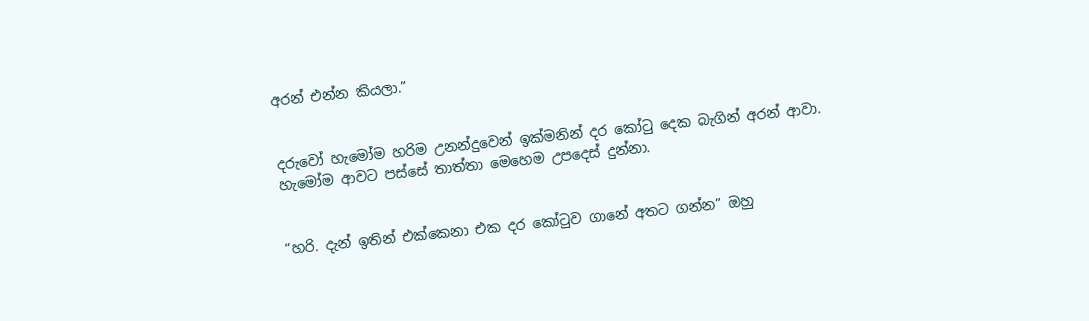අරන් එන්න කියලා.”


දරුවෝ හැමෝම හරිම උනන්දුවෙන් ඉක්මනින් දර කෝටු දෙක බැගින් අරන් ආවා.
හැමෝම ආවට පස්සේ තාත්තා මෙහෙම උපදෙස් දුන්නා.


“හරි. දැන් ඉතින් එක්කෙනා එක දර කෝටුව ගානේ අතට ගන්න” ඔහු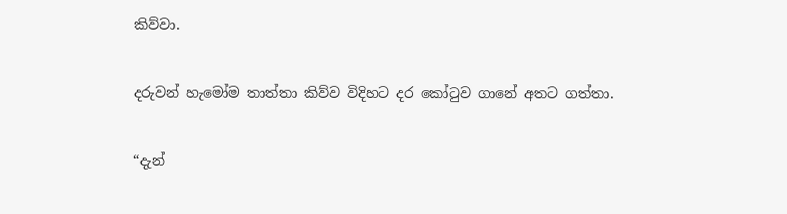කිව්වා.


දරුවන් හැමෝම තාත්තා කිව්ව විදිහට දර කෝටුව ගානේ අතට ගත්තා.


“දැන්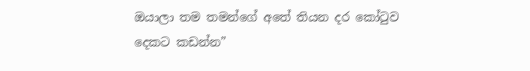ඔයාලා තම තමන්ගේ අතේ තියන දර කෝටුව දෙකට කඩන්න”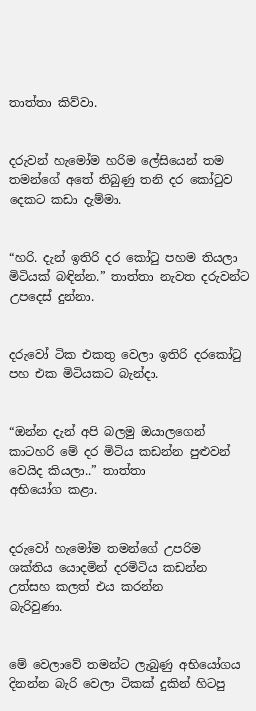තාත්තා කිව්වා.


දරුවන් හැමෝම හරිම ලේසියෙන් තම තමන්ගේ අතේ තිබුණු තනි දර කෝටුව දෙකට කඩා දැම්මා.


“හරි. දැන් ඉතිරි දර කෝටු පහම තියලා මිටියක් බඳින්න.” තාත්තා නැවත දරුවන්ට උපදෙස් දුන්නා.


දරුවෝ ටික එකතු වෙලා ඉතිරි දරකෝටු පහ එක මිටියකට බැන්දා.


“ඔන්න දැන් අපි බලමු ඔයාලගෙන් කාටහරි මේ දර මිටිය කඩන්න පුළුවන් වෙයිද කියලා..” තාත්තා
අභියෝග කළා.


දරුවෝ හැමෝම තමන්ගේ උපරිම ශක්තිය යොදමින් දරමිටිය කඩන්න උත්සහ කලත් එය කරන්න
බැරිවුණා.


මේ වෙලාවේ තමන්ට ලැබුණු අභියෝගය දිනන්න බැරි වෙලා ටිකක් දුකින් හිටපු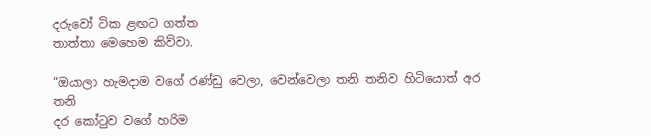දරුවෝ ටික ළඟට ගත්ත
තාත්තා මෙහෙම කිව්වා.

“ඔයාලා හැමදාම වගේ රණ්ඩු වෙලා, වෙන්වෙලා තනි තනිව හිටියොත් අර තනි
දර කෝටුව වගේ හරිම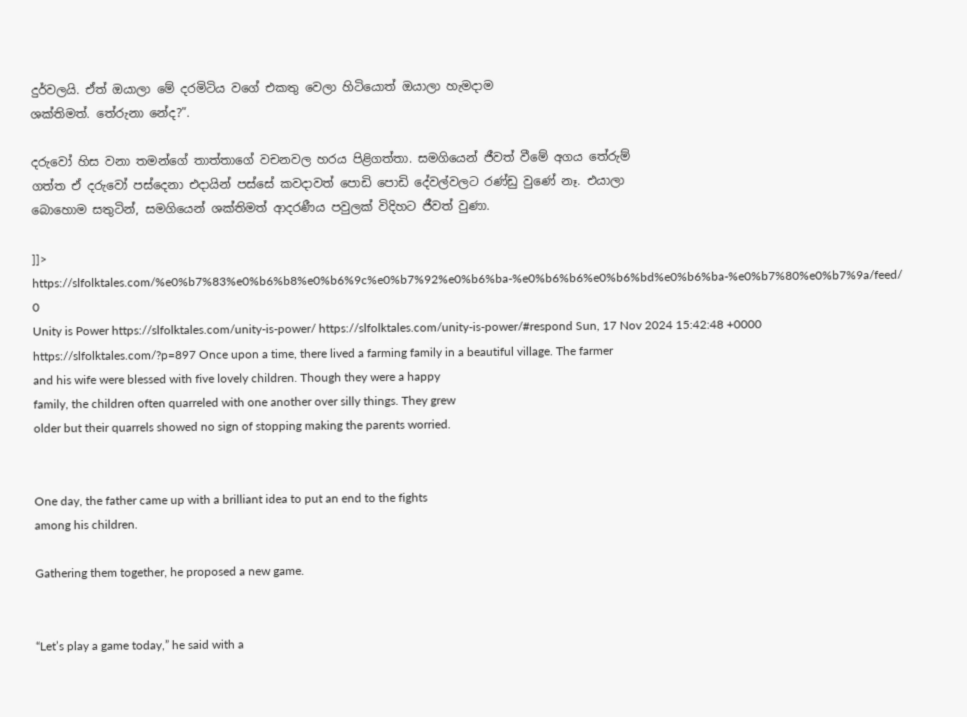දුර්වලයි. ඒත් ඔයාලා මේ දරමිටිය වගේ එකතු වෙලා හිටියොත් ඔයාලා හැමදාම
ශක්තිමත්. තේරුනා නේද?”.

දරුවෝ හිස වනා තමන්ගේ තාත්තාගේ වචනවල හරය පිළිගත්තා. සමගියෙන් ජීවත් වීමේ අගය තේරුම්
ගත්ත ඒ දරුවෝ පස්දෙනා එදායින් පස්සේ කවදාවත් පොඩි පොඩි දේවල්වලට රණ්ඩු වුණේ නෑ. එයාලා
බොහොම සතුටින්, සමගියෙන් ශක්තිමත් ආදරණීය පවුලක් විදිහට ජීවත් වුණා.

]]>
https://slfolktales.com/%e0%b7%83%e0%b6%b8%e0%b6%9c%e0%b7%92%e0%b6%ba-%e0%b6%b6%e0%b6%bd%e0%b6%ba-%e0%b7%80%e0%b7%9a/feed/ 0
Unity is Power https://slfolktales.com/unity-is-power/ https://slfolktales.com/unity-is-power/#respond Sun, 17 Nov 2024 15:42:48 +0000 https://slfolktales.com/?p=897 Once upon a time, there lived a farming family in a beautiful village. The farmer
and his wife were blessed with five lovely children. Though they were a happy
family, the children often quarreled with one another over silly things. They grew
older but their quarrels showed no sign of stopping making the parents worried.


One day, the father came up with a brilliant idea to put an end to the fights
among his children.

Gathering them together, he proposed a new game.


“Let’s play a game today,” he said with a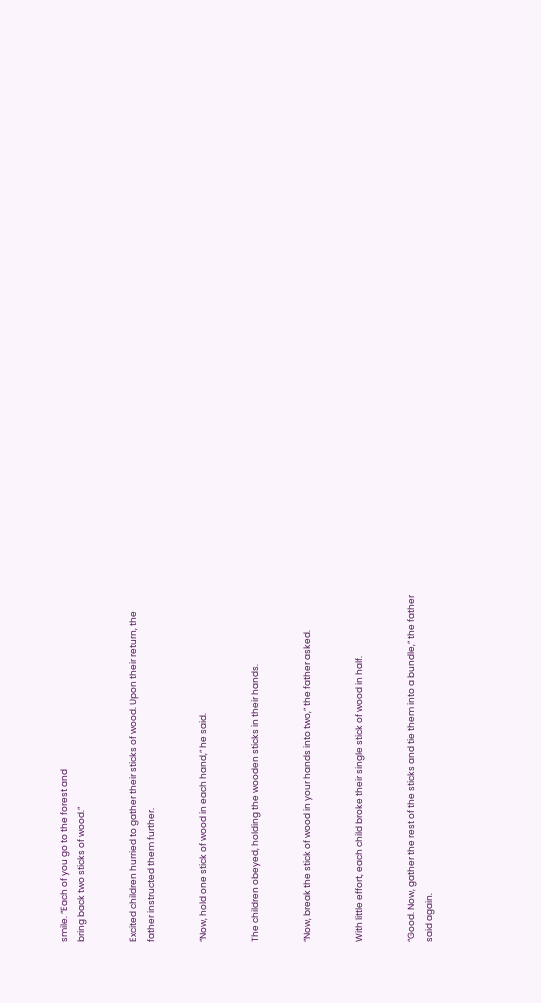smile. “Each of you go to the forest and
bring back two sticks of wood.”


Excited children hurried to gather their sticks of wood. Upon their return, the
father instructed them further.


“Now, hold one stick of wood in each hand,” he said.


The children obeyed, holding the wooden sticks in their hands.


“Now, break the stick of wood in your hands into two,” the father asked.


With little effort, each child broke their single stick of wood in half.


“Good. Now, gather the rest of the sticks and tie them into a bundle,” the father
said again.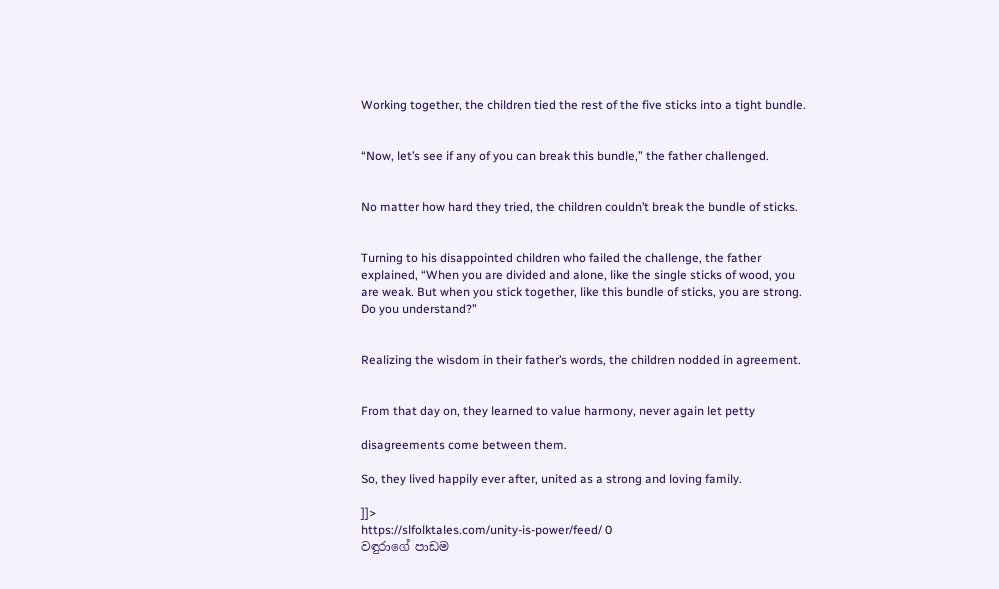Working together, the children tied the rest of the five sticks into a tight bundle.


“Now, let’s see if any of you can break this bundle,” the father challenged.


No matter how hard they tried, the children couldn’t break the bundle of sticks.


Turning to his disappointed children who failed the challenge, the father
explained, “When you are divided and alone, like the single sticks of wood, you
are weak. But when you stick together, like this bundle of sticks, you are strong.
Do you understand?”


Realizing the wisdom in their father’s words, the children nodded in agreement.


From that day on, they learned to value harmony, never again let petty

disagreements come between them.

So, they lived happily ever after, united as a strong and loving family.

]]>
https://slfolktales.com/unity-is-power/feed/ 0
වඳුරාගේ පාඩම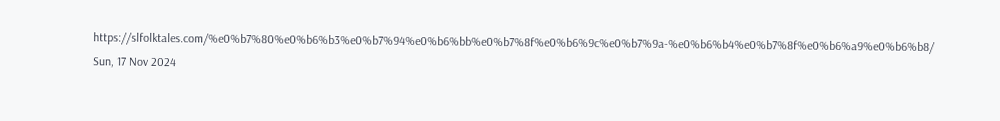https://slfolktales.com/%e0%b7%80%e0%b6%b3%e0%b7%94%e0%b6%bb%e0%b7%8f%e0%b6%9c%e0%b7%9a-%e0%b6%b4%e0%b7%8f%e0%b6%a9%e0%b6%b8/ Sun, 17 Nov 2024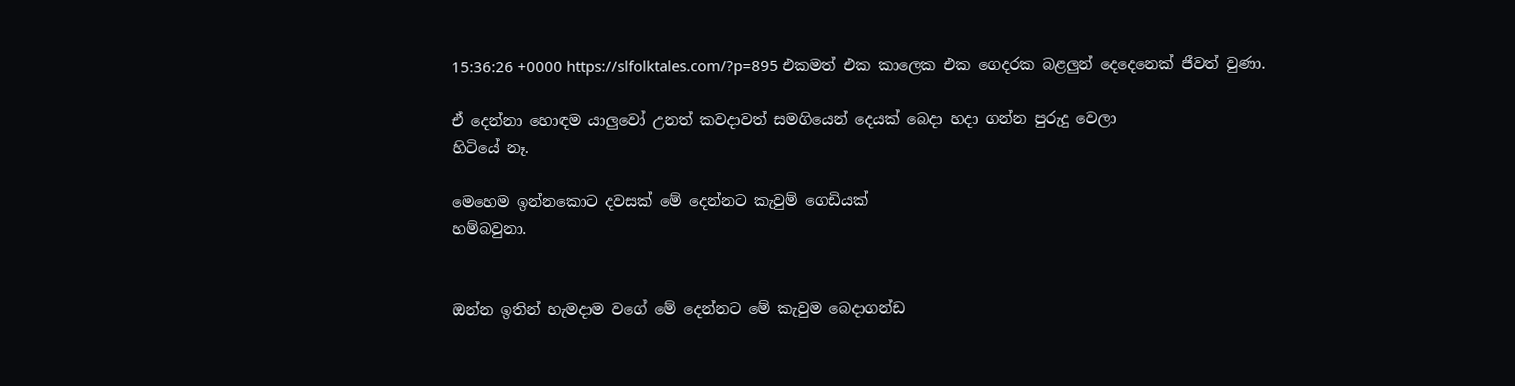15:36:26 +0000 https://slfolktales.com/?p=895 එකමත් එක කාලෙක එක ගෙදරක බළලුන් දෙදෙනෙක් ජීවත් වුණා.

ඒ දෙන්නා හොඳම යාලුවෝ උනත් කවදාවත් සමගියෙන් දෙයක් බෙදා හදා ගන්න පුරුදු වෙලා
හිටියේ නෑ.

මෙහෙම ඉන්නකොට දවසක් මේ දෙන්නට කැවුම් ගෙඩියක්
හම්බවුනා.


ඔන්න ඉතින් හැමදාම වගේ මේ දෙන්නට මේ කැවුම බෙදාගන්ඩ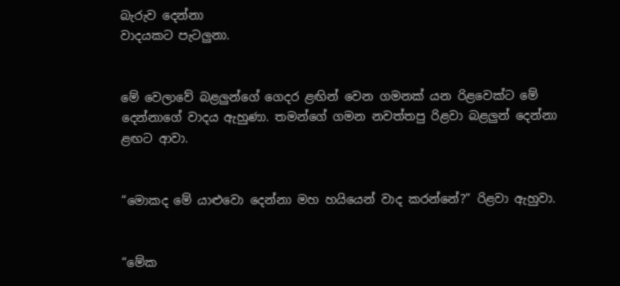බැරුව දෙන්නා
වාදයකට පැටලුනා.


මේ වෙලාවේ බළලුන්ගේ ගෙදර ළඟින් වෙන ගමනක් යන රිළවෙක්ට මේ
දෙන්නාගේ වාදය ඇහුණා. තමන්ගේ ගමන නවත්තපු රිළවා බළලුන් දෙන්නා
ළඟට ආවා.


“මොකද මේ යාළුවො දෙන්නා මහ හයියෙන් වාද කරන්නේ?” රිළවා ඇහුවා.


“මේක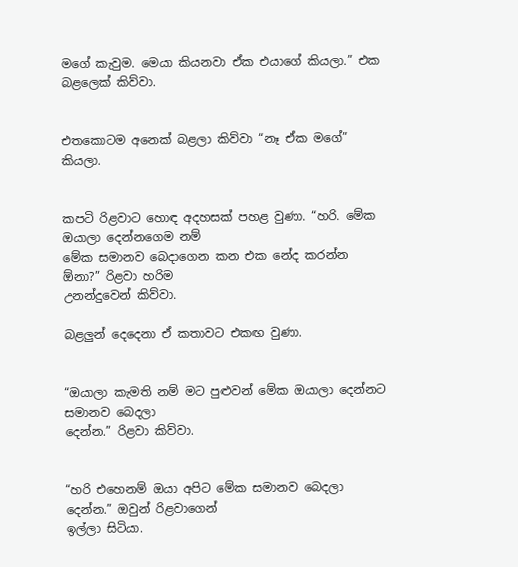මගේ කැවුම. මෙයා කියනවා ඒක එයාගේ කියලා.” එක බළලෙක් කිව්වා.


එතකොටම අනෙක් බළලා කිව්වා “නෑ ඒක මගේ” කියලා.


කපටි රිළවාට හොඳ අදහසක් පහළ වුණා. “හරි. මේක ඔයාලා දෙන්නගෙම නම්
මේක සමානව බෙදාගෙන කන එක නේද කරන්න ඕනා?” රිළවා හරිම
උනන්දුවෙන් කිව්වා.

බළලුන් දෙදෙනා ඒ කතාවට එකඟ වුණා.


“ඔයාලා කැමති නම් මට පුළුවන් මේක ඔයාලා දෙන්නට සමානව බෙදලා
දෙන්න.” රිළවා කිව්වා.


“හරි එහෙනම් ඔයා අපිට මේක සමානව බෙදලා දෙන්න.” ඔවුන් රිළවාගෙන්
ඉල්ලා සිටියා.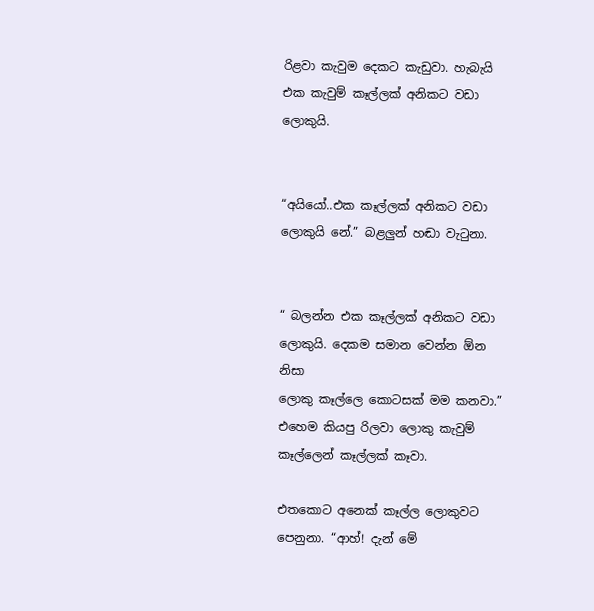රිළවා කැවුම දෙකට කැඩුවා. හැබැයි එක කැවුම් කෑල්ලක් අනිකට වඩා ලොකුයි.


“අයියෝ..එක කෑල්ලක් අනිකට වඩා ලොකුයි නේ.” බළලුන් හඬා වැටුනා.


“ බලන්න එක කෑල්ලක් අනිකට වඩා ලොකුයි. දෙකම සමාන වෙන්න ඕන නිසා
ලොකු කෑල්ලෙ කොටසක් මම කනවා.” එහෙම කියපු රිලවා ලොකු කැවුම්
කෑල්ලෙන් කෑල්ලක් කෑවා.

එතකොට අනෙක් කෑල්ල ලොකුවට පෙනුනා. “ආහ්! දැන් මේ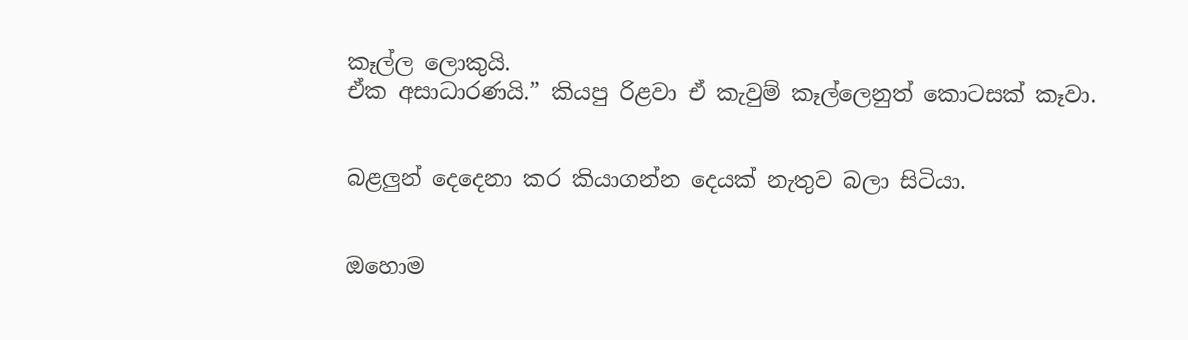කෑල්ල ලොකුයි.
ඒක අසාධාරණයි.” කියපු රිළවා ඒ කැවුම් කෑල්ලෙනුත් කොටසක් කෑවා.


බළලුන් දෙදෙනා කර කියාගන්න දෙයක් නැතුව බලා සිටියා.


ඔහොම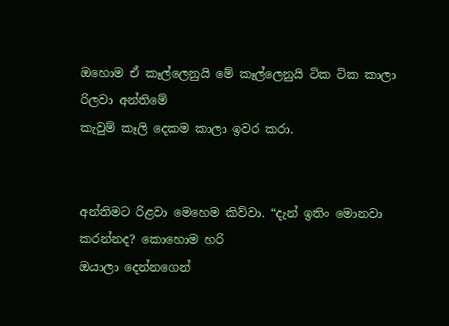ඔහොම ඒ කෑල්ලෙනුයි මේ කෑල්ලෙනුයි ටික ටික කාලා රිලවා අන්තිමේ
කැවුම් කෑලි දෙකම කාලා ඉවර කරා.


අන්තිමට රිළවා මෙහෙම කිව්වා. “දැන් ඉතිං මොනවා කරන්නද? කොහොම හරි
ඔයාලා දෙන්නගෙන්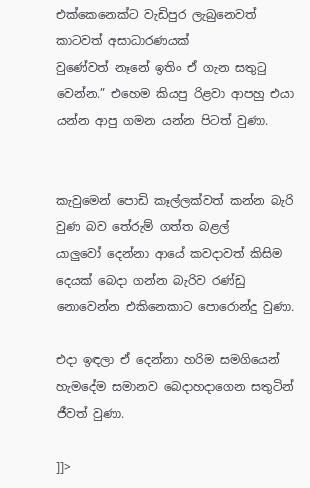එක්කෙනෙක්ට වැඩිපුර ලැබුනෙවත් කාටවත් අසාධාරණයක්
වුණේවත් නෑනේ ඉතිං ඒ ගැන සතුටු වෙන්න.” එහෙම කියපු රිළවා ආපහු එයා
යන්න ආපු ගමන යන්න පිටත් වුණා.


කැවුමෙන් පොඩි කෑල්ලක්වත් කන්න බැරි වුණ බව තේරුම් ගත්ත බළල්
යාලුවෝ දෙන්නා ආයේ කවදාවත් කිසිම දෙයක් බෙදා ගන්න බැරිව රණ්ඩු
නොවෙන්න එකිනෙකාට පොරොන්දු වුණා.

එදා ඉඳලා ඒ දෙන්නා හරිම සමගියෙන් හැමදේම සමානව බෙදාහදාගෙන සතුටින් ජීවත් වුණා.

]]>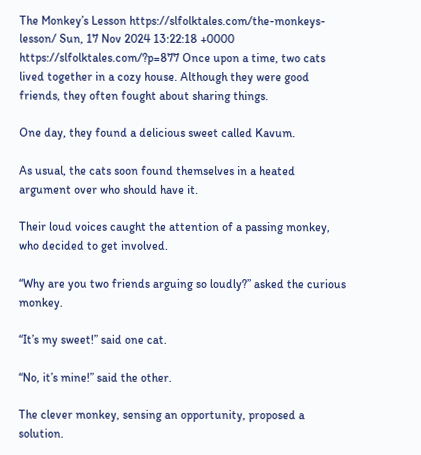The Monkey’s Lesson https://slfolktales.com/the-monkeys-lesson/ Sun, 17 Nov 2024 13:22:18 +0000 https://slfolktales.com/?p=877 Once upon a time, two cats lived together in a cozy house. Although they were good friends, they often fought about sharing things.

One day, they found a delicious sweet called Kavum.

As usual, the cats soon found themselves in a heated argument over who should have it.

Their loud voices caught the attention of a passing monkey, who decided to get involved.

“Why are you two friends arguing so loudly?” asked the curious monkey.

“It’s my sweet!” said one cat.

“No, it’s mine!” said the other.

The clever monkey, sensing an opportunity, proposed a solution.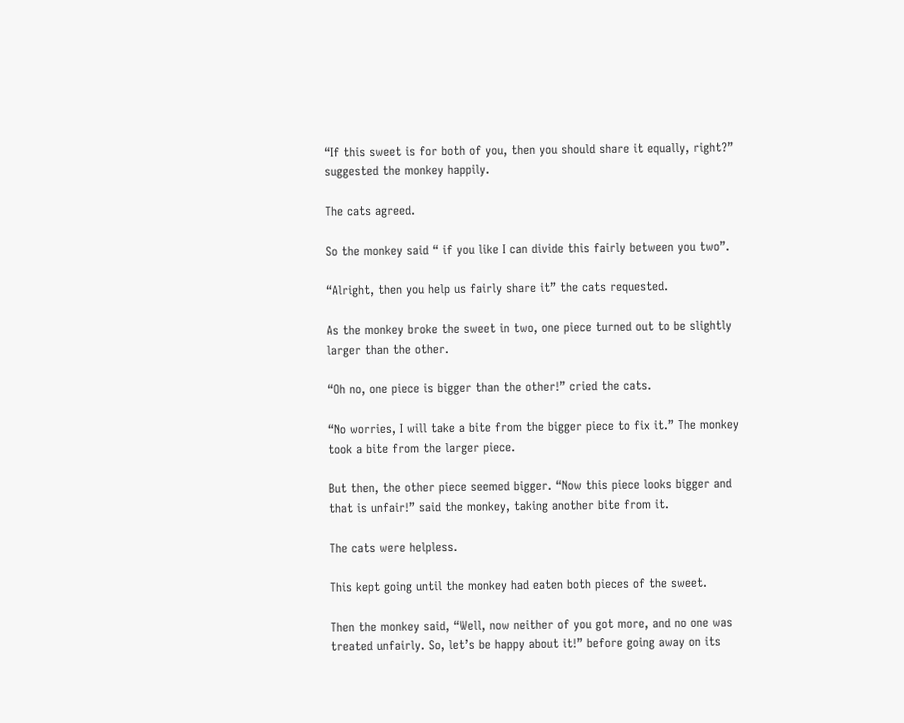“If this sweet is for both of you, then you should share it equally, right?” suggested the monkey happily.

The cats agreed.

So the monkey said “ if you like I can divide this fairly between you two”.

“Alright, then you help us fairly share it” the cats requested.

As the monkey broke the sweet in two, one piece turned out to be slightly larger than the other.

“Oh no, one piece is bigger than the other!” cried the cats.

“No worries, I will take a bite from the bigger piece to fix it.” The monkey took a bite from the larger piece.

But then, the other piece seemed bigger. “Now this piece looks bigger and that is unfair!” said the monkey, taking another bite from it.

The cats were helpless.

This kept going until the monkey had eaten both pieces of the sweet.

Then the monkey said, “Well, now neither of you got more, and no one was treated unfairly. So, let’s be happy about it!” before going away on its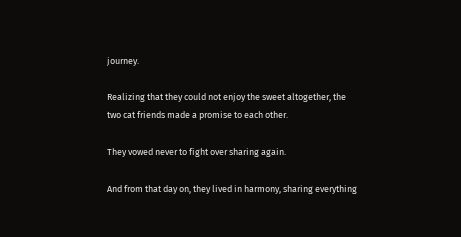journey.

Realizing that they could not enjoy the sweet altogether, the two cat friends made a promise to each other.

They vowed never to fight over sharing again.

And from that day on, they lived in harmony, sharing everything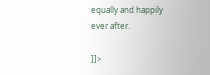equally and happily ever after.

]]>